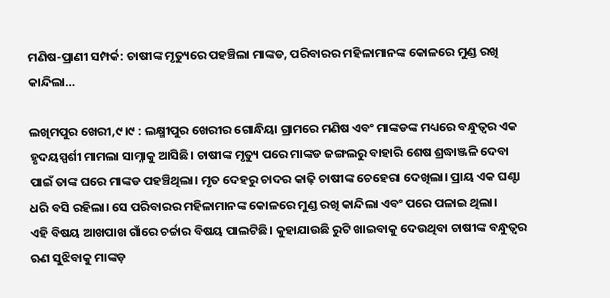ମଣିଷ-ପ୍ରାଣୀ ସମ୍ପର୍କ: ଚାଷୀଙ୍କ ମୃତ୍ୟୁରେ ପହଞ୍ଚିଲା ମାଙ୍କଡ, ପରିବାରର ମହିଳାମାନଙ୍କ କୋଳରେ ମୁଣ୍ଡ ରଖି କାନ୍ଦିଲା…

ଲଖିମପୁର ଖେରୀ,୯।୯ : ଲକ୍ଷ୍ମୀପୁର ଖେରୀର ଗୋନ୍ଧିୟା ଗ୍ରାମରେ ମଣିଷ ଏବଂ ମାଙ୍କଡଙ୍କ ମଧ୍ୟରେ ବନ୍ଧୁତ୍ୱର ଏକ ହୃଦୟସ୍ପର୍ଶୀ ମାମଲା ସାମ୍ନାକୁ ଆସିଛି। ଚାଷୀଙ୍କ ମୃତ୍ୟୁ ପରେ ମାଙ୍କଡ ଜଙ୍ଗଲରୁ ବାହାରି ଶେଷ ଶ୍ରଦ୍ଧାଞ୍ଜଳି ଦେବା ପାଇଁ ତାଙ୍କ ଘରେ ମାଙ୍କଡ ପହଞ୍ଚିଥିଲା। ମୃତ ଦେହରୁ ଚାଦର କାଢ଼ି ଚାଷୀଙ୍କ ଚେହେରା ଦେଖିଲା। ପ୍ରାୟ ଏକ ଘଣ୍ଟା ଧରି ବସି ରହିଲା। ସେ ପରିବାରର ମହିଳାମାନଙ୍କ କୋଳରେ ମୁଣ୍ଡ ରଖି କାନ୍ଦିଲା ଏବଂ ପରେ ପଳାଇ ଥିଲା।
ଏହି ବିଷୟ ଆଖପାଖ ଗାଁରେ ଚର୍ଚ୍ଚାର ବିଷୟ ପାଲଟିଛି। କୁହାଯାଉଛି ରୁଟି ଖାଇବାକୁ ଦେଉଥିବା ଚାଷୀଙ୍କ ବନ୍ଧୁତ୍ୱର ଋଣ ସୁଝିବାକୁ ମାଙ୍କଡ଼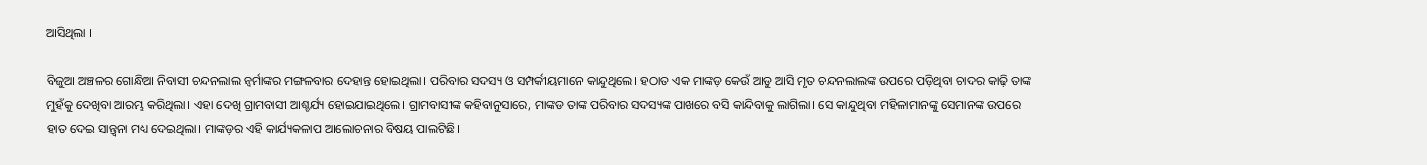ଆସିଥିଲା ।

ବିଜୁଆ ଅଞ୍ଚଳର ଗୋନ୍ଧିଆ ନିବାସୀ ଚନ୍ଦନଲାଲ ନ୍ବର୍ମାଙ୍କର ମଙ୍ଗଳବାର ଦେହାନ୍ତ ହୋଇଥିଲା। ପରିବାର ସଦସ୍ୟ ଓ ସମ୍ପର୍କୀୟମାନେ କାନ୍ଦୁଥିଲେ। ହଠାତ ଏକ ମାଙ୍କଡ଼ କେଉଁ ଆଡୁ ଆସି ମୃତ ଚନ୍ଦନଲାଲଙ୍କ ଉପରେ ପଡ଼ିଥିବା ଚାଦର କାଢ଼ି ତାଙ୍କ ମୁହଁକୁ ଦେଖିବା ଆରମ୍ଭ କରିଥିଲା। ଏହା ଦେଖି ଗ୍ରାମବାସୀ ଆଶ୍ଚର୍ଯ୍ୟ ହୋଇଯାଇଥିଲେ। ଗ୍ରାମବାସୀଙ୍କ କହିବାନୁସାରେ, ମାଙ୍କଡ ତାଙ୍କ ପରିବାର ସଦସ୍ୟଙ୍କ ପାଖରେ ବସି କାନ୍ଦିବାକୁ ଲାଗିଲା। ସେ କାନ୍ଦୁଥିବା ମହିଳାମାନଙ୍କୁ ସେମାନଙ୍କ ଉପରେ ହାତ ଦେଇ ସାନ୍ତ୍ୱନା ମଧ୍ୟ ଦେଇଥିଲା। ମାଙ୍କଡ଼ର ଏହି କାର୍ଯ୍ୟକଳାପ ଆଲୋଚନାର ବିଷୟ ପାଲଟିଛି।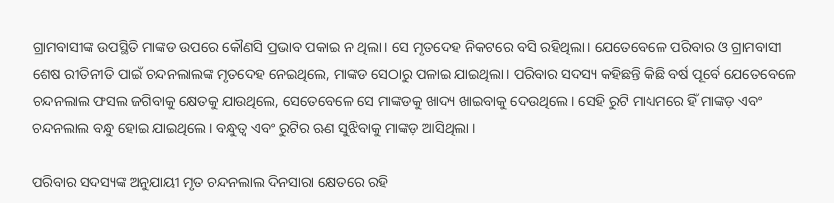ଗ୍ରାମବାସୀଙ୍କ ଉପସ୍ଥିତି ମାଙ୍କଡ ଉପରେ କୌଣସି ପ୍ରଭାବ ପକାଇ ନ ଥିଲା। ସେ ମୃତଦେହ ନିକଟରେ ବସି ରହିଥିଲା। ଯେତେବେଳେ ପରିବାର ଓ ଗ୍ରାମବାସୀ ଶେଷ ରୀତିନୀତି ପାଇଁ ଚନ୍ଦନଲାଲଙ୍କ ମୃତଦେହ ନେଇଥିଲେ, ମାଙ୍କଡ ସେଠାରୁ ପଳାଇ ଯାଇଥିଲା। ପରିବାର ସଦସ୍ୟ କହିଛନ୍ତି କିଛି ବର୍ଷ ପୂର୍ବେ ଯେତେବେଳେ ଚନ୍ଦନଲାଲ ଫସଲ ଜଗିବାକୁ କ୍ଷେତକୁ ଯାଉଥିଲେ, ସେତେବେଳେ ସେ ମାଙ୍କଡକୁ ଖାଦ୍ୟ ଖାଇବାକୁ ଦେଉଥିଲେ। ସେହି ରୁଟି ମାଧ୍ୟମରେ ହିଁ ମାଙ୍କଡ଼ ଏବଂ ଚନ୍ଦନଲାଲ ବନ୍ଧୁ ହୋଇ ଯାଇଥିଲେ। ବନ୍ଧୁତ୍ୱ ଏବଂ ରୁଟିର ଋଣ ସୁଝିବାକୁ ମାଙ୍କଡ଼ ଆସିଥିଲା ।

ପରିବାର ସଦସ୍ୟଙ୍କ ଅନୁଯାୟୀ ମୃତ ଚନ୍ଦନଲାଲ ଦିନସାରା କ୍ଷେତରେ ରହି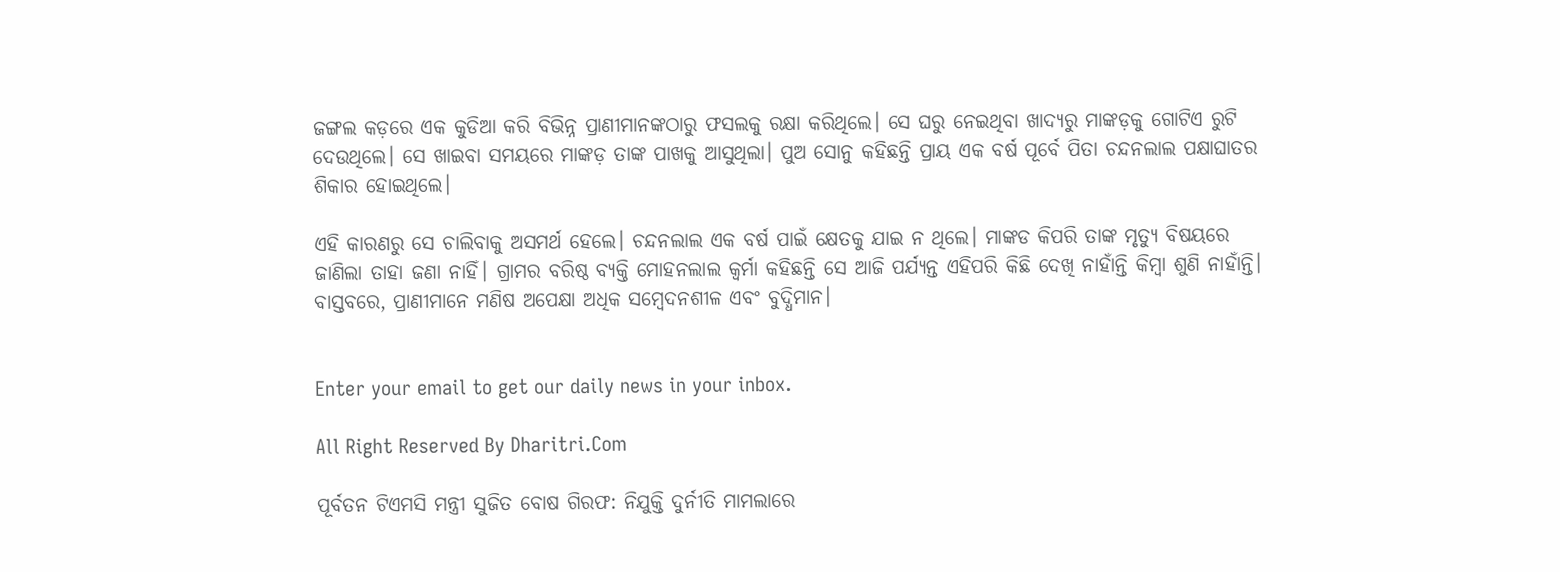ଜଙ୍ଗଲ କଡ଼ରେ ଏକ କୁଡିଆ କରି ବିଭିନ୍ନ ପ୍ରାଣୀମାନଙ୍କଠାରୁ ଫସଲକୁ ରକ୍ଷା କରିଥିଲେ। ସେ ଘରୁ ନେଇଥିବା ଖାଦ୍ୟରୁ ମାଙ୍କଡ଼କୁ ଗୋଟିଏ ରୁଟି ଦେଉଥିଲେ। ସେ ଖାଇବା ସମୟରେ ମାଙ୍କଡ଼ ତାଙ୍କ ପାଖକୁ ଆସୁଥିଲା। ପୁଅ ସୋନୁ କହିଛନ୍ତି ପ୍ରାୟ ଏକ ବର୍ଷ ପୂର୍ବେ ପିତା ଚନ୍ଦନଲାଲ ପକ୍ଷାଘାତର ଶିକାର ହୋଇଥିଲେ।

ଏହି କାରଣରୁ ସେ ଚାଲିବାକୁ ଅସମର୍ଥ ହେଲେ। ଚନ୍ଦନଲାଲ ଏକ ବର୍ଷ ପାଇଁ କ୍ଷେତକୁ ଯାଇ ନ ଥିଲେ। ମାଙ୍କଡ କିପରି ତାଙ୍କ ମୃତ୍ୟୁ ବିଷୟରେ ଜାଣିଲା ତାହା ଜଣା ନାହିଁ। ଗ୍ରାମର ବରିଷ୍ଠ ବ୍ୟକ୍ତି ମୋହନଲାଲ କ୍ୱର୍ମା କହିଛନ୍ତି ସେ ଆଜି ପର୍ଯ୍ୟନ୍ତ ଏହିପରି କିଛି ଦେଖି ନାହାଁନ୍ତି କିମ୍ବା ଶୁଣି ନାହାଁନ୍ତି। ବାସ୍ତବରେ, ପ୍ରାଣୀମାନେ ମଣିଷ ଅପେକ୍ଷା ଅଧିକ ସମ୍ବେଦନଶୀଳ ଏବଂ ବୁଦ୍ଧିମାନ।


Enter your email to get our daily news in your inbox.

All Right Reserved By Dharitri.Com

ପୂର୍ବତନ ଟିଏମସି ମନ୍ତ୍ରୀ ସୁଜିତ ବୋଷ ଗିରଫ: ନିଯୁକ୍ତି ଦୁର୍ନୀତି ମାମଲାରେ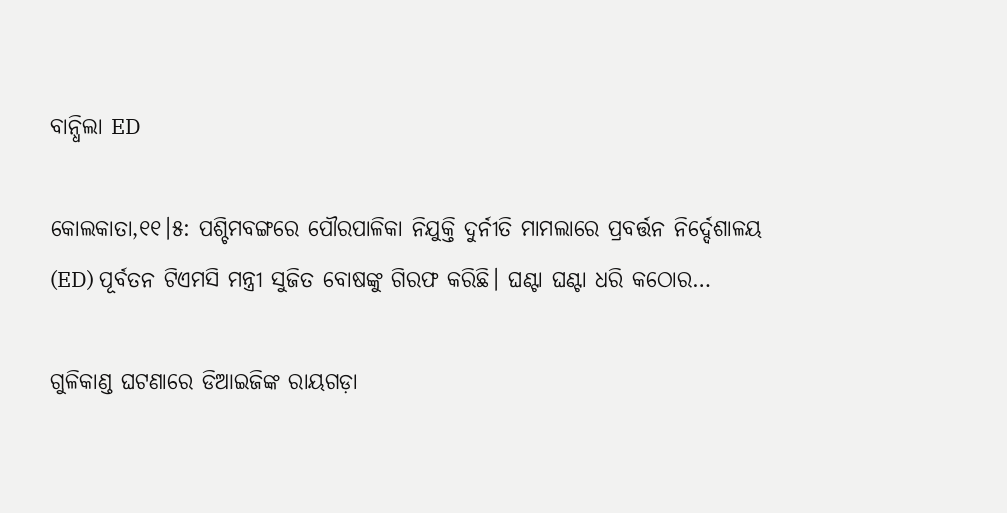ବାନ୍ଧିଲା ED

କୋଲକାତା,୧୧।୫: ପଶ୍ଚିମବଙ୍ଗରେ ପୌରପାଳିକା ନିଯୁକ୍ତି ଦୁର୍ନୀତି ମାମଲାରେ ପ୍ରବର୍ତ୍ତନ ନିର୍ଦ୍ଦେଶାଳୟ (ED) ପୂର୍ବତନ ଟିଏମସି ମନ୍ତ୍ରୀ ସୁଜିତ ବୋଷଙ୍କୁ ଗିରଫ କରିଛି। ଘଣ୍ଟା ଘଣ୍ଟା ଧରି କଠୋର…

ଗୁଳିକାଣ୍ଡ ଘଟଣାରେ ଡିଆଇଜିଙ୍କ ରାୟଗଡ଼ା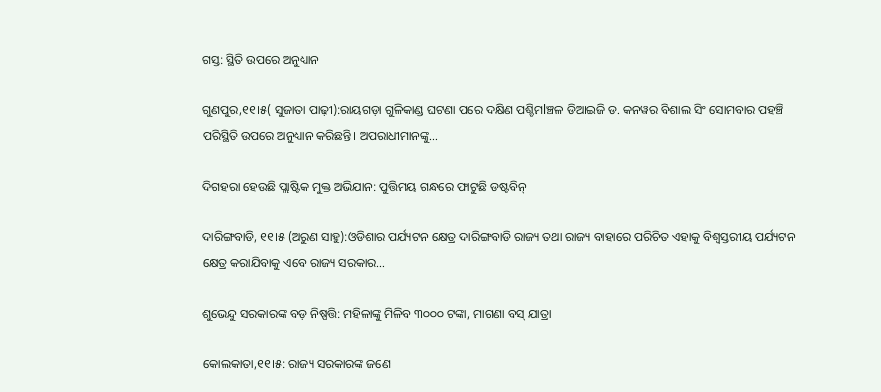ଗସ୍ତ: ସ୍ଥିତି ଉପରେ ଅନୁଧ୍ୟାନ

ଗୁଣପୁର,୧୧।୫( ସୁଜାତା ପାଢ଼ୀ):ରାୟଗଡ଼ା ଗୁଳିକାଣ୍ଡ ଘଟଣା ପରେ ଦକ୍ଷିଣ ପଶ୍ଚିମlଞ୍ଚଳ ଡିଆଇଜି ଡ. କନୱର ବିଶାଲ ସିଂ ସୋମବାର ପହଞ୍ଚି ପରିସ୍ଥିତି ଉପରେ ଅନୁଧ୍ୟାନ କରିଛନ୍ତି। ଅପରାଧୀମାନଙ୍କୁ…

ଦିଗହରା ହେଉଛି ପ୍ଲାଷ୍ଟିକ ମୁକ୍ତ ଅଭିଯାନ: ପୁତ୍ତିମୟ ଗନ୍ଧରେ ଫାଟୁଛି ଡଷ୍ଟବିନ୍‌

ଦାରିଙ୍ଗବାଡି, ୧୧।୫ (ଅରୁଣ ସାହୁ):ଓଡିଶାର ପର୍ଯ୍ୟଟନ କ୍ଷେତ୍ର ଦାରିଙ୍ଗବାଡି ରାଜ୍ୟ ତଥା ରାଜ୍ୟ ବାହାରେ ପରିଚିତ ଏହାକୁ ବିଶ୍ବସ୍ତରୀୟ ପର୍ଯ୍ୟଟନ କ୍ଷେତ୍ର କରାଯିବାକୁ ଏବେ ରାଜ୍ୟ ସରକାର…

ଶୁଭେନ୍ଦୁ ସରକାରଙ୍କ ବଡ଼ ନିଷ୍ପତ୍ତି: ମହିଳାଙ୍କୁ ମିଳିବ ୩୦୦୦ ଟଙ୍କା, ମାଗଣା ବସ୍‌ ଯାତ୍ରା

କୋଲକାତା,୧୧।୫: ରାଜ୍ୟ ସରକାରଙ୍କ ଜଣେ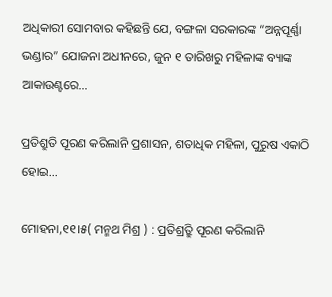ଅଧିକାରୀ ସୋମବାର କହିଛନ୍ତି ଯେ, ବଙ୍ଗଳା ସରକାରଙ୍କ “ଅନ୍ନପୂର୍ଣ୍ଣା ଭଣ୍ଡାର” ଯୋଜନା ଅଧୀନରେ, ଜୁନ ୧ ତାରିଖରୁ ମହିଳାଙ୍କ ବ୍ୟାଙ୍କ ଆକାଉଣ୍ଟରେ…

ପ୍ରତିଶ୍ରୁତି ପୂରଣ କରିଲାନି ପ୍ରଶାସନ, ଶତାଧିକ ମହିଳା, ପୁରୁଷ ଏକାଠି ହୋଇ…

ମୋହନା,୧୧।୫( ମନ୍ମଥ ମିଶ୍ର ) : ପ୍ରତିଶ୍ର୍ରୁତି ପୂରଣ କରିଲାନି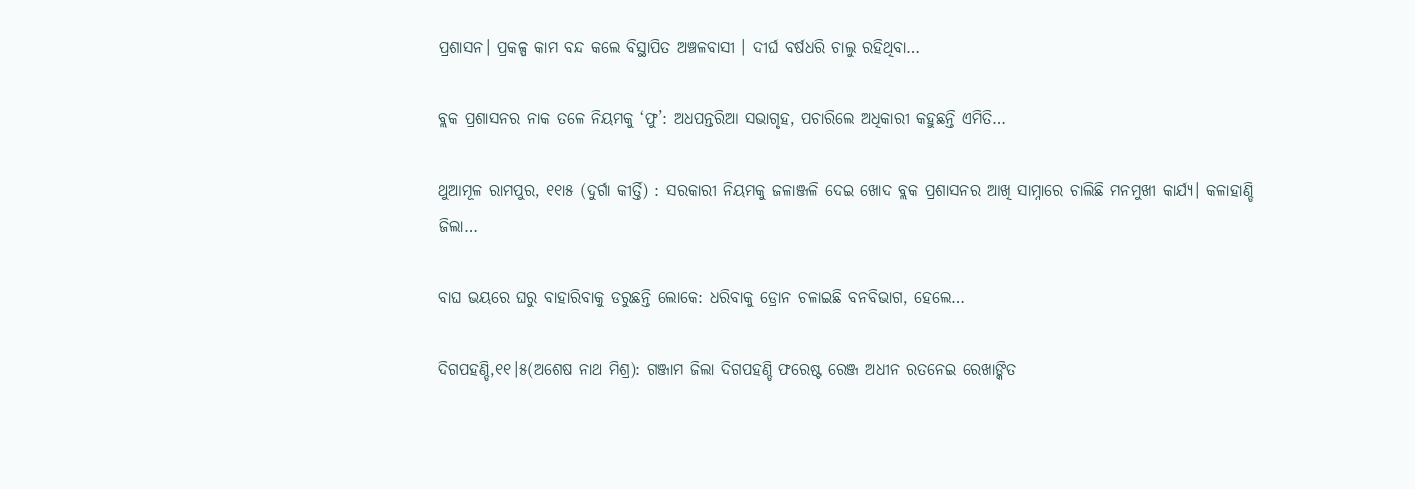ପ୍ରଶାସନ। ପ୍ରକଳ୍ପ କାମ ବନ୍ଦ କଲେ ବିସ୍ଥାପିତ ଅଞ୍ଚଳବାସୀ । ଦୀର୍ଘ ବର୍ଷଧରି ଚାଲୁ ରହିଥିବା…

ବ୍ଲକ ପ୍ରଶାସନର ନାକ ତଳେ ନିୟମକୁ ‘ଫୁ’: ଅଧପନ୍ତରିଆ ସଭାଗୃହ, ପଚାରିଲେ ଅଧିକାରୀ କହୁଛନ୍ତି ଏମିତି…

ଥୁଆମୂଳ ରାମପୁର, ୧୧ା୫ (ଦୁର୍ଗା କୀର୍ତ୍ତି) : ସରକାରୀ ନିୟମକୁ ଜଳାଞ୍ଜଳି ଦେଇ ଖୋଦ ବ୍ଲକ ପ୍ରଶାସନର ଆଖି ସାମ୍ନାରେ ଚାଲିଛି ମନମୁଖୀ କାର୍ଯ୍ୟ। କଳାହାଣ୍ଡି ଜିଲା…

ବାଘ ଭୟରେ ଘରୁ ବାହାରିବାକୁ ଡରୁଛନ୍ତି ଲୋକେ: ଧରିବାକୁ ଡ୍ରୋନ ଚଳାଇଛି ବନବିଭାଗ, ହେଲେ…

ଦିଗପହଣ୍ଡି,୧୧।୫(ଅଶେଷ ନାଥ ମିଶ୍ର): ଗଞ୍ଜାମ ଜିଲା ଦିଗପହଣ୍ଡି ଫରେଷ୍ଟ ରେଞ୍ଜ ଅଧୀନ ରତନେଇ ରେଖାଙ୍କିତ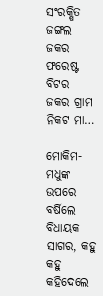ସଂରକ୍ଷିତ ଜଙ୍ଗଲ ଜକର ଫରେଷ୍ଟ ବିଟର ଜକର ଗ୍ରାମ ନିକଟ ମା…

ମୋକିମ- ମଧୁଙ୍କ ଉପରେ ବର୍ଷିଲେ ବିଧାୟକ ସାଗର, କହୁ କହୁ କହିଦେଲେ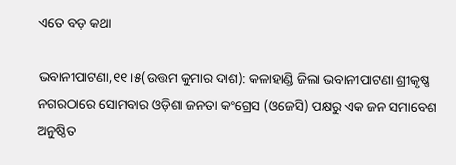ଏତେ ବଡ଼ କଥା

ଭବାନୀପାଟଣା,୧୧।୫(ଉତ୍ତମ କୁମାର ଦାଶ): କଳାହାଣ୍ଡି ଜିଲା ଭବାନୀପାଟଣା ଶ୍ରୀକୃଷ୍ଣ ନଗରଠାରେ ସୋମବାର ଓଡ଼ିଶା ଜନତା କଂଗ୍ରେସ (ଓଜେସି) ପକ୍ଷରୁ ଏକ ଜନ ସମାବେଶ ଅନୁଷ୍ଠିତ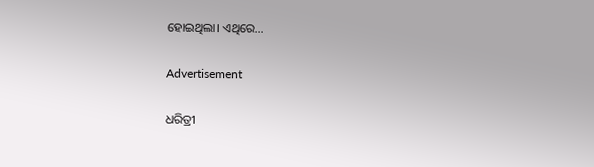ହୋଇଥିଲା। ଏଥିରେ…

Advertisement

ଧରିତ୍ରୀ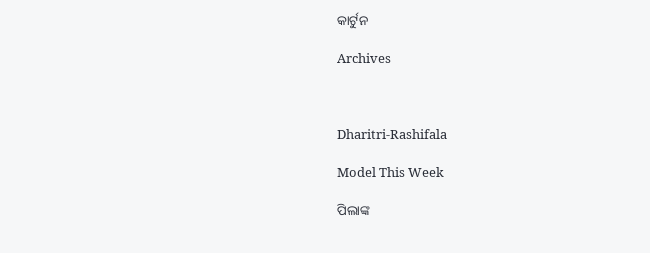କାର୍ଟୁନ

Archives



Dharitri-Rashifala

Model This Week

ପିଲାଙ୍କ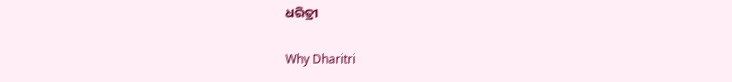ଧରିତ୍ରୀ

Why Dharitri